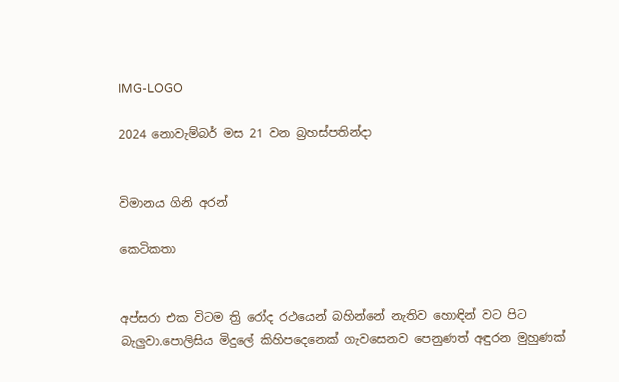IMG-LOGO

2024 නොවැම්බර් මස 21 වන බ්‍රහස්පතින්දා


විමානය ගිනි අරන්

කෙටිකතා


අප්සරා එක විටම ත්‍රි රෝද රථයෙන් බහින්නේ නැතිව හොඳින් වට පිට බැලුවා.පොලිසිය මිදුලේ කිහිපදෙනෙක් ගැවසෙනව පෙනුණත් අඳුරන මුහුණක්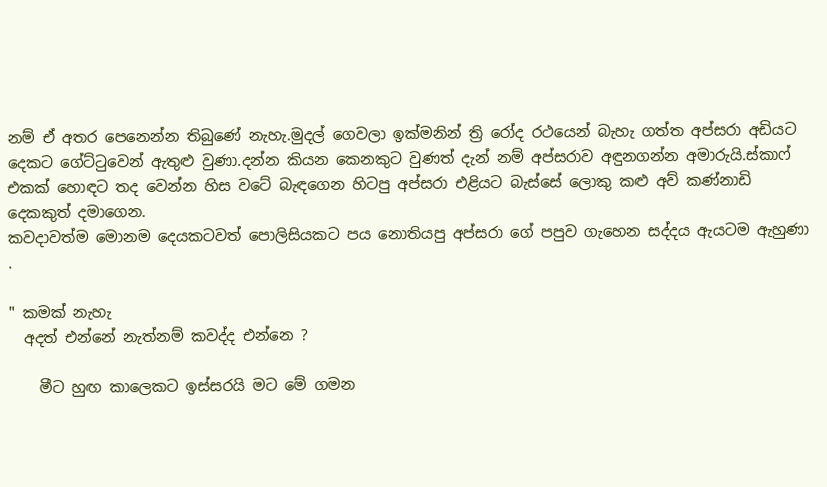නම් ඒ අතර පෙනෙන්න තිබුණේ නැහැ.මුදල් ගෙවලා ඉක්මනින් ත්‍රි රෝද රථයෙන් බැහැ ගත්ත අප්සරා අඩියට දෙකට ගේට්ටුවෙන් ඇතුළු වුණා.දන්න කියන කෙනකුට වුණත් දැන් නම් අප්සරාව අඳුනගන්න අමාරුයි.ස්කාෆ් එකක් හොඳට තද වෙන්න හිස වටේ බැඳගෙන හිටපු අප්සරා එළියට බැස්සේ ලොකු කළු අව් කණ්නාඩි දෙකකුත් දමාගෙන.
කවදාවත්ම මොනම දෙයකටවත් පොලිසියකට පය නොතියපු අප්සරා ගේ පපුව ගැහෙන සද්දය ඇයටම ඇහුණා
.

" කමක් නැහැ
  අදත් එන්නේ නැත්නම් කවද්ද එන්නෙ ?

    මීට හුඟ කාලෙකට ඉස්සරයි මට මේ ගමන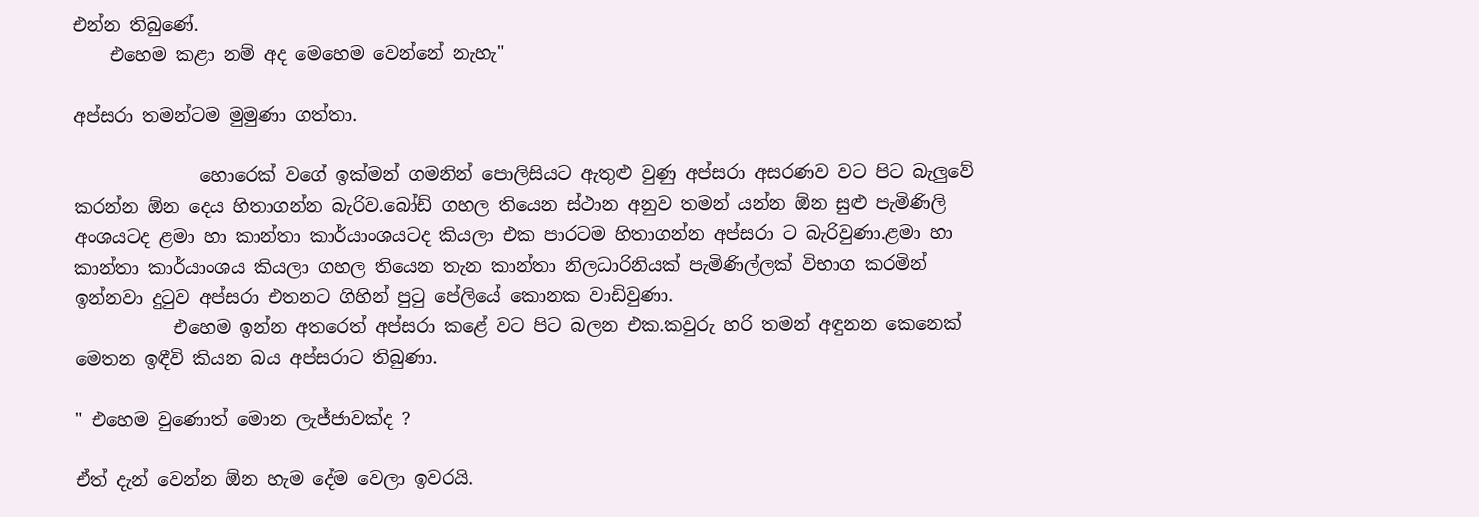එන්න තිබුණේ.
    එහෙම කළා නම් අද මෙහෙම වෙන්නේ නැහැ"

අප්සරා තමන්ටම මුමුණා ගත්තා.

              හොරෙක් වගේ ඉක්මන් ගමනින් පොලිසියට ඇතුළු වුණු අප්සරා අසරණව වට පිට බැලුවේ කරන්න ඕන දෙය හිතාගන්න බැරිව.බෝඩ් ගහල තියෙන ස්ථාන අනුව තමන් යන්න ඕන සුළු පැමිණිලි අංශයටද ළමා හා කාන්තා කාර්යාංශයටද කියලා එක පාරටම හිතාගන්න අප්සරා ට බැරිවුණා.ළමා හා කාන්තා කාර්යාංශය කියලා ගහල තියෙන තැන කාන්තා නිලධාරිනියක් පැමිණිල්ලක් විභාග කරමින් ඉන්නවා දුටුව අප්සරා එතනට ගිහින් පුටු පේලියේ කොනක වාඩිවුණා.
           එහෙම ඉන්න අතරෙත් අප්සරා කළේ වට පිට බලන එක.කවුරු හරි තමන් අඳුනන කෙනෙක් මෙතන ඉඳීවි කියන බය අප්සරාට තිබුණා.

" එහෙම වුණොත් මොන ලැජ්ජාවක්ද ?

ඒත් දැන් වෙන්න ඕන හැම දේම වෙලා ඉවරයි.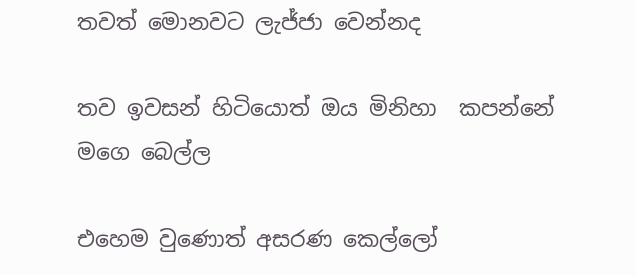තවත් මොනවට ලැජ්ජා වෙන්නද

තව ඉවසන් හිටියොත් ඔය මිනිහා  කපන්නේ මගෙ බෙල්ල

එහෙම වුණොත් අසරණ කෙල්ලෝ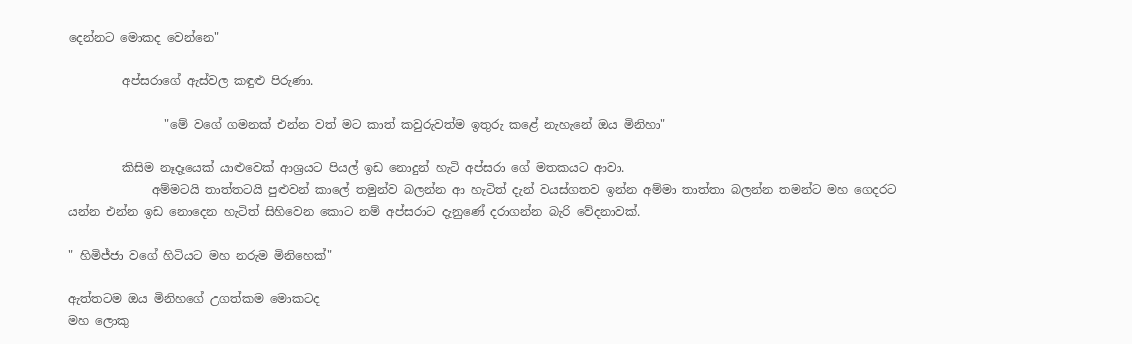දෙන්නට මොකද වෙන්නෙ"

         අප්සරාගේ ඇස්වල කඳුළු පිරුණා.

                "මේ වගේ ගමනක් එන්න වත් මට කාත් කවුරුවත්ම ඉතුරු කළේ නැහැනේ ඔය මිනිහා"

         කිසිම නෑදෑයෙක් යාළුවෙක් ආශ්‍රයට පියල් ඉඩ නොදුන් හැටි අප්සරා ගේ මතකයට ආවා.
              අම්මටයි තාත්තටයි පුළුවන් කාලේ තමුන්ව බලන්න ආ හැටිත් දැන් වයස්ගතව ඉන්න අම්මා තාත්තා බලන්න තමන්ට මහ ගෙදරට යන්න එන්න ඉඩ නොදෙන හැටිත් සිහිවෙන කොට නම් අප්සරාට දැනුණේ දරාගන්න බැරි වේදනාවක්.

" හිමිජ්ජා වගේ හිටියට මහ නරුම මිනිහෙක්"

ඇත්තටම ඔය මිනිහගේ උගත්කම මොකටද
මහ ලොකු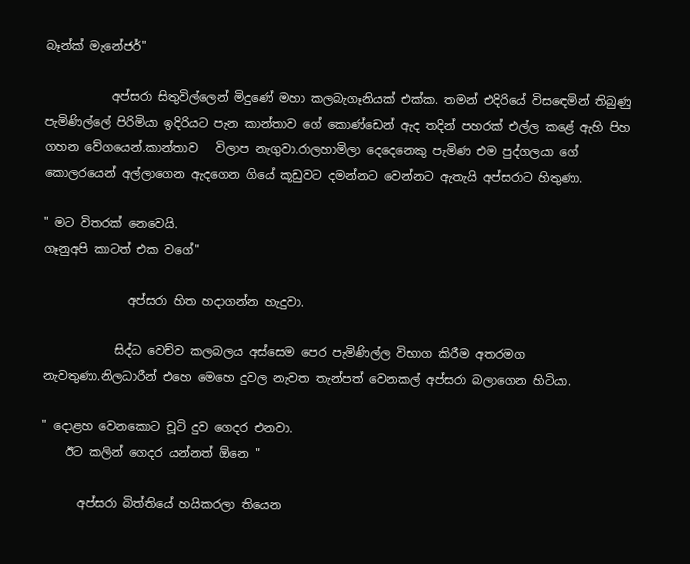බෑන්ක් මැනේජර්"

           අප්සරා සිතුවිල්ලෙන් මිදුණේ මහා කලබැගෑනියක් එක්ක. තමන් එදිරියේ විසඳෙමින් තිබුණු පැමිණිල්ලේ පිරිමියා ඉදිරියට පැන කාන්තාව ගේ කොණ්ඩෙන් ඇද තදින් පහරක් එල්ල කළේ ඇහි පිහ ගහන වේගයෙන්.කාන්තාව   විලාප නැගුවා.රාලහාමිලා දෙදෙනෙකු පැමිණ එම පුද්ගලයා ගේ කොලරයෙන් අල්ලාගෙන ඇදගෙන ගියේ කූඩුවට දමන්නට වෙන්නට ඇතැයි අප්සරාට හිතුණා.

" මට විතරක් නෙවෙයි.
ගෑනුඅපි කාටත් එක වගේ"

              අප්සරා හිත හදාගන්න හැදුවා.

            සිද්ධ වෙච්ව කලබලය අස්සෙම පෙර පැමිණිල්ල විභාග කිරීම අතරමග නැවතුණා.නිලධාරීන් එහෙ මෙහෙ දුවල නැවත තැන්පත් වෙනකල් අප්සරා බලාගෙන හිටියා.

" දොළහ වෙනකොට චූටි දුව ගෙදර එනවා.
    ඊට කලින් ගෙදර යන්නත් ඕනෙ "

      අප්සරා බිත්තියේ හයිකරලා තියෙන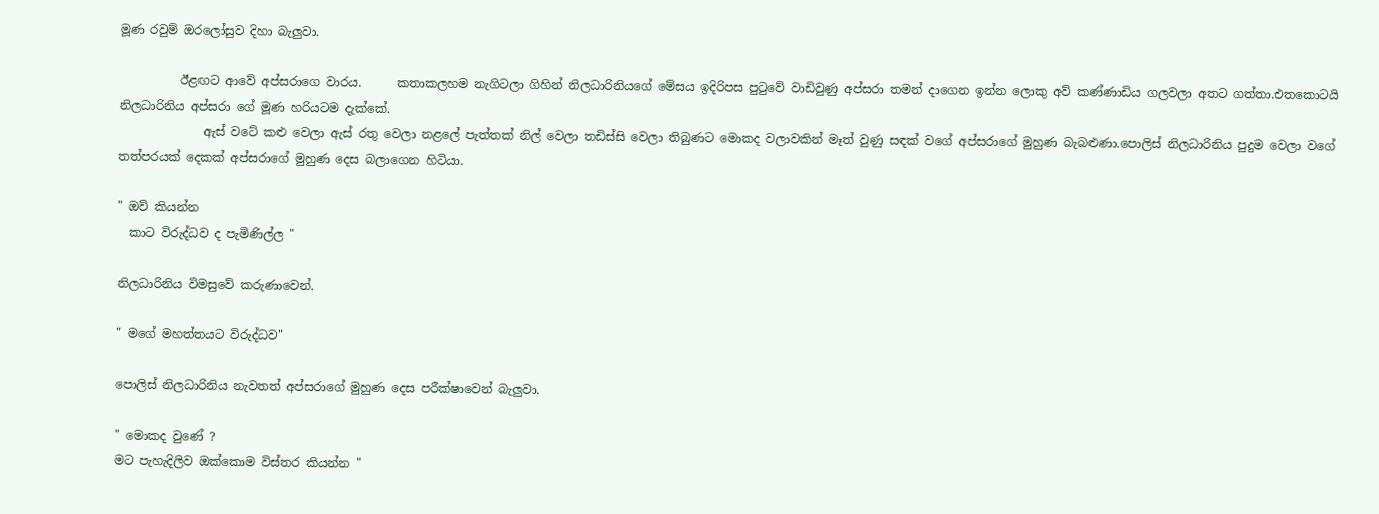මූණ රවුම් ඔරලෝසුව දිහා බැලුවා.

          ඊළඟට ආවේ අප්සරාගෙ වාරය.      කතාකලහම නැගිටලා ගිහින් නිලධාරිනියගේ මේසය ඉදිරිපස පුටුවේ වාඩිවුණු අප්සරා තමන් දාගෙන ඉන්න ලොකු අව් කණ්ණාඩිය ගලවලා අතට ගත්තා.එතකොටයි නිලධාරිනිය අප්සරා ගේ මූණ හරියටම දැක්කේ.
              ඇස් වටේ කළු වෙලා ඇස් රතු වෙලා නළලේ පැත්තක් නිල් වෙලා තඩිස්සි වෙලා තිබුණට මොකද වලාවකින් මෑත් වුණු සඳක් වගේ අප්සරාගේ මුහුණ බැබළුණා.පොලිස් නිලධාරිනිය පුදුම වෙලා වගේ තත්පරයක් දෙකක් අප්සරාගේ මුහුණ දෙස බලාගෙන හිටියා.

" ඔව් කියන්න
  කාට විරුද්ධව ද පැමිණිල්ල "

නිලධාරිනිය විමසුවේ කරුණාවෙන්.

" මගේ මහත්තයට විරුද්ධව"

පොලිස් නිලධාරිනිය නැවතත් අප්සරාගේ මුහුණ දෙස පරීක්ෂාවෙන් බැලුවා.

" මොකද වුණේ ?
මට පැහැදිලිව ඔක්කොම විස්තර කියන්න "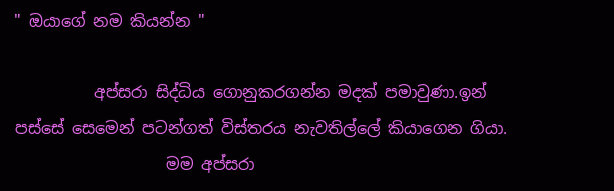" ඔයාගේ නම කියන්න "

          අප්සරා සිද්ධිය ගොනුකරගන්න මදක් පමාවුණා.ඉන් පස්සේ සෙමෙන් පටන්ගත් විස්තරය නැවතිල්ලේ කියාගෙන ගියා.
                   මම අප්සරා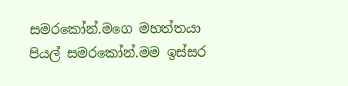සමරකෝන්.මගෙ මහත්තයා පියල් සමරකෝන්.මම ඉස්සර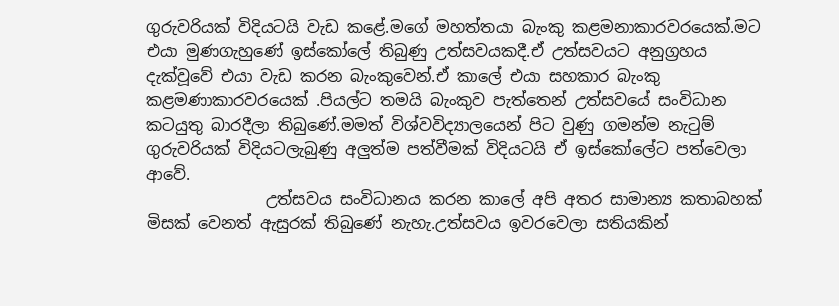ගුරුවරියක් විදියටයි වැඩ කළේ.මගේ මහත්තයා බැංකු කළමනාකාරවරයෙක්.මට එයා මුණගැහුණේ ඉස්කෝලේ තිබුණු උත්සවයකදී.ඒ උත්සවයට අනුග්‍රහය දැක්වූවේ එයා වැඩ කරන බැංකුවෙන්.ඒ කාලේ එයා සහකාර බැංකු කළමණාකාරවරයෙක් .පියල්ට තමයි බැංකුව පැත්තෙන් උත්සවයේ සංවිධාන කටයුතු බාරදීලා තිබුණේ.මමත් විශ්වවිද්‍යාලයෙන් පිට වුණු ගමන්ම නැටුම් ගුරුවරියක් විදියටලැබුණු අලුත්ම පත්වීමක් විදියටයි ඒ ඉස්කෝලේට පත්වෙලා ආවේ.
               උත්සවය සංවිධානය කරන කාලේ අපි අතර සාමාන්‍ය කතාබහක් මිසක් වෙනත් ඇසුරක් තිබුණේ නැහැ.උත්සවය ඉවරවෙලා සතියකින්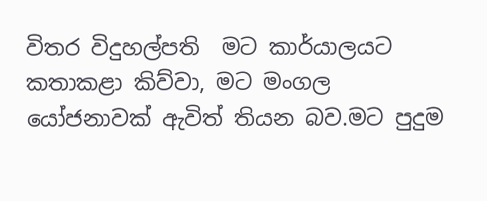විතර විදුහල්පති  මට කාර්යාලයට කතාකළා කිව්වා, මට මංගල යෝජනාවක් ඇවිත් තියන බව.මට පුදුම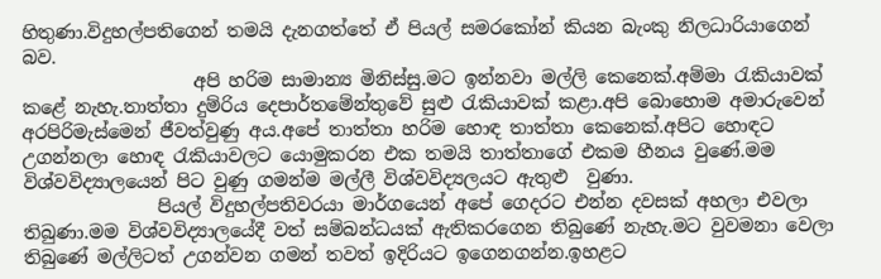හිතුණා.විදුහල්පතිගෙන් තමයි දැනගත්තේ ඒ පියල් සමරකෝන් කියන බැංකු නිලධාරියාගෙන් බව.
                   අපි හරිම සාමාන්‍ය මිනිස්සු.මට ඉන්නවා මල්ලි කෙනෙක්.අම්මා රැකියාවක් කළේ නැහැ.තාත්තා දුම්රිය දෙපාර්තමේන්තුවේ සුළු රැකියාවක් කළා.අපි බොහොම අමාරුවෙන් අරපිරිමැස්මෙන් ජීවත්වුණු අය.අපේ තාත්තා හරිම හොඳ තාත්තා කෙනෙක්.අපිට හොඳට උගන්නලා හොඳ රැකියාවලට යොමුකරන එක තමයි තාත්තාගේ එකම හීනය වුණේ.මම විශ්වවිද්‍යාලයෙන් පිට වුණු ගමන්ම මල්ලී විශ්වවිද්‍යලයට ඇතුළු  වුණා.
               පියල් විදුහල්පතිවරයා මාර්ගයෙන් අපේ ගෙදරට එන්න දවසක් අහලා එවලා තිබුණා.මම විශ්වවිද්‍යාලයේදී වත් සම්බන්ධයක් ඇතිකරගෙන තිබුණේ නැහැ.මට වුවමනා වෙලා තිබුණේ මල්ලිටත් උගන්වන ගමන් තවත් ඉදිරියට ඉගෙනගන්න.ඉහළට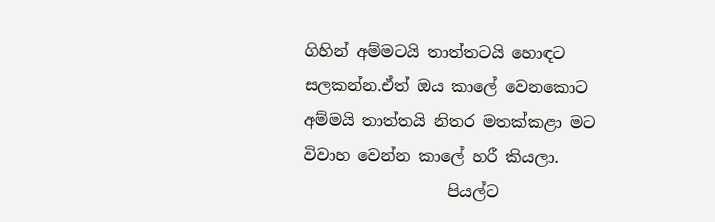ගිහින් අම්මටයි තාත්තටයි හොඳට සලකන්න.ඒත් ඔය කාලේ වෙනකොට අම්මයි තාත්තයි නිතර මතක්කළා මට විවාහ වෙන්න කාලේ හරී කියලා.
                  පියල්ට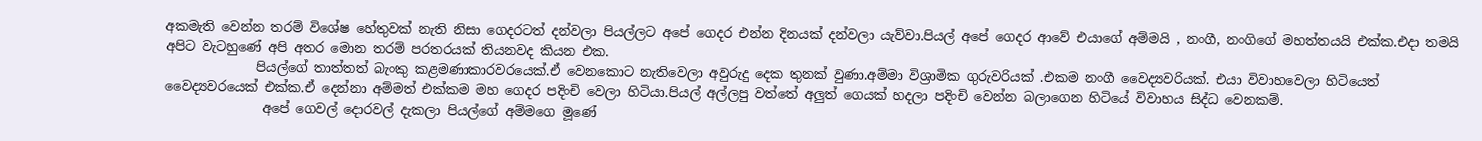අකමැති වෙන්න තරම් විශේෂ හේතුවක් නැති නිසා ගෙදරටත් දන්වලා පියල්ලට අපේ ගෙදර එන්න දිනයක් දන්වලා යැව්වා.පියල් අපේ ගෙදර ආවේ එයාගේ අම්මයි , නංගී, නංගිගේ මහත්තයයි එක්ක.එදා තමයි අපිට වැටහුණේ අපි අතර මොන තරම් පරතරයක් තියනවද කියන එක.
              පියල්ගේ තාත්තත් බැංකු කළමණාකාරවරයෙක්.ඒ වෙනකොට නැතිවෙලා අවුරුදු දෙක තුනක් වුණා.අම්මා විශ්‍රාමික ගුරුවරියක් .එකම නංගී වෛද්‍යවරියක්. එයා විවාහවෙලා හිටියෙත් වෛද්‍යවරයෙක් එක්ක.ඒ දෙන්නා අම්මත් එක්කම මහ ගෙදර පදිංචි වෙලා හිටියා.පියල් අල්ලපු වත්තේ අලුත් ගෙයක් හදලා පදිංචි වෙන්න බලාගෙන හිටියේ විවාහය සිද්ධ වෙනකම්.
               අපේ ගෙවල් දොරවල් දැකලා පියල්ගේ අම්මගෙ මූණේ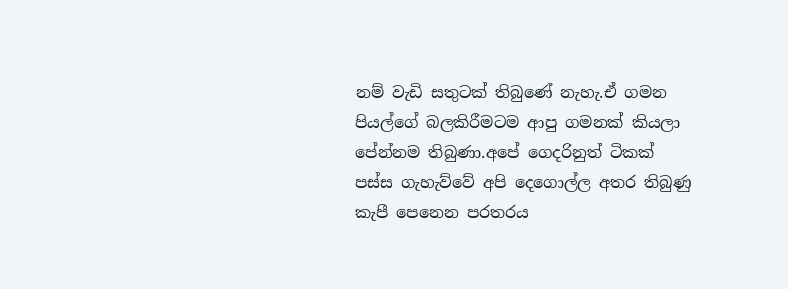නම් වැඩි සතුටක් තිබුණේ නැහැ.ඒ ගමන පියල්ගේ බලකිරීමටම ආපු ගමනක් කියලා පේන්නම තිබුණා.අපේ ගෙදරිනුත් ටිකක් පස්ස ගැහැව්වේ අපි දෙගොල්ල අතර තිබුණු කැපී පෙනෙන පරතරය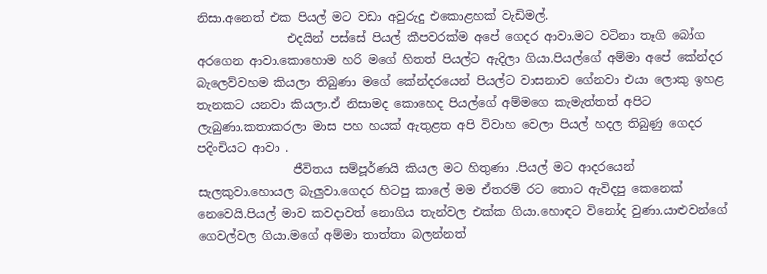නිසා.අනෙත් එක පියල් මට වඩා අවුරුදු එකොළහක් වැඩිමල්.
               එදයින් පස්සේ පියල් කීපවරක්ම අපේ ගෙදර ආවා.මට වටිනා තෑගි බෝග අරගෙන ආවා.කොහොම හරි මගේ හිතත් පියල්ට ඇදිලා ගියා.පියල්ගේ අම්මා අපේ කේන්දර බැලෙව්වහම කියලා තිබුණා මගේ කේන්දරයෙන් පියල්ට වාසනාව ගේනවා එයා ලොකු ඉහළ තැනකට යනවා කියලා.ඒ නිසාමද කොහෙද පියල්ගේ අම්මගෙ කැමැත්තත් අපිට ලැබුණා.කතාකරලා මාස පහ හයක් ඇතුළත අපි විවාහ වෙලා පියල් හදල තිබුණු ගෙදර පදිංචියට ආවා .
                ජීවිතය සම්පූර්ණයි කියල මට හිතුණා .පියල් මට ආදරයෙන් සැලකුවා.හොයල බැලුවා.ගෙදර හිටපු කාලේ මම ඒතරම් රට තොට ඇවිදපු කෙනෙක් නෙවෙයි.පියල් මාව කවදාවත් නොගිය තැන්වල එක්ක ගියා.හොඳට විනෝද වුණා.යාළුවන්ගේ ගෙවල්වල ගියා.මගේ අම්මා තාත්තා බලන්නත්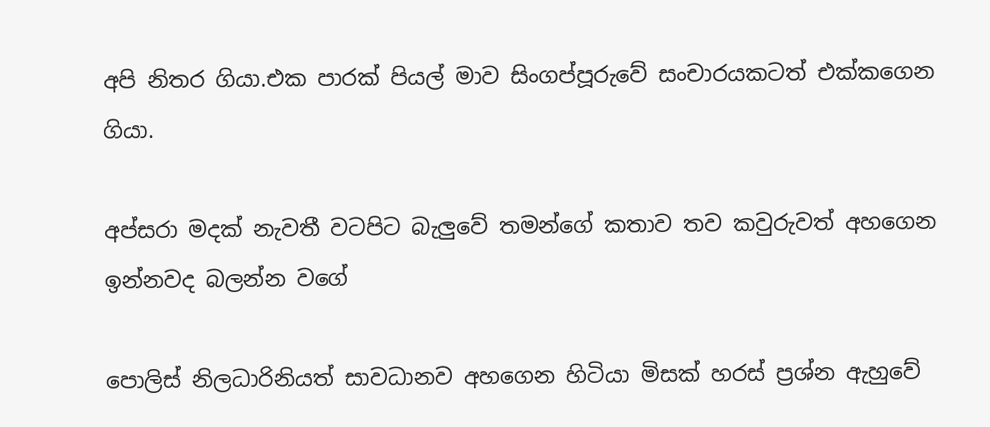අපි නිතර ගියා.එක පාරක් පියල් මාව සිංගප්පූරුවේ සංචාරයකටත් එක්කගෙන ගියා.

අප්සරා මදක් නැවතී වටපිට බැලුවේ තමන්ගේ කතාව තව කවුරුවත් අහගෙන ඉන්නවද බලන්න වගේ

පොලිස් නිලධාරිනියත් සාවධානව අහගෙන හිටියා මිසක් හරස් ප්‍රශ්න ඇහුවේ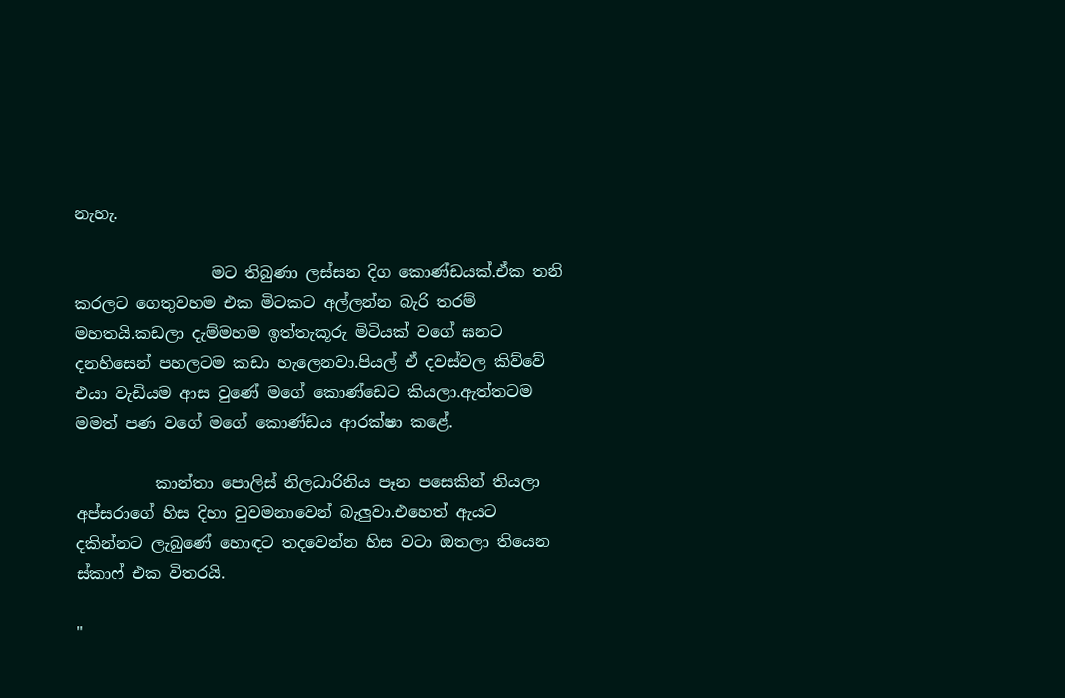නැහැ.

                 මට තිබුණා ලස්සන දිග කොණ්ඩයක්.ඒක තනි කරලට ගෙතුවහම එක මිටකට අල්ලන්න බැරි තරම් මහතයි.කඩලා දැම්මහම ඉත්තැකූරු මිටියක් වගේ ඝනට දනහිසෙන් පහලටම කඩා හැලෙනවා.පියල් ඒ දවස්වල කිව්වේ එයා වැඩියම ආස වුණේ මගේ කොණ්ඩෙට කියලා.ඇත්තටම මමත් පණ වගේ මගේ කොණ්ඩය ආරක්ෂා කළේ.

          කාන්තා පොලිස් නිලධාරිනිය පෑන පසෙකින් තියලා අප්සරාගේ හිස දිහා වුවමනාවෙන් බැලුවා.එහෙත් ඇයට දකින්නට ලැබුණේ හොඳට තදවෙන්න හිස වටා ඔතලා තියෙන ස්කාෆ් එක විතරයි.

"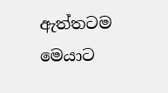ඇත්තටම මෙයාට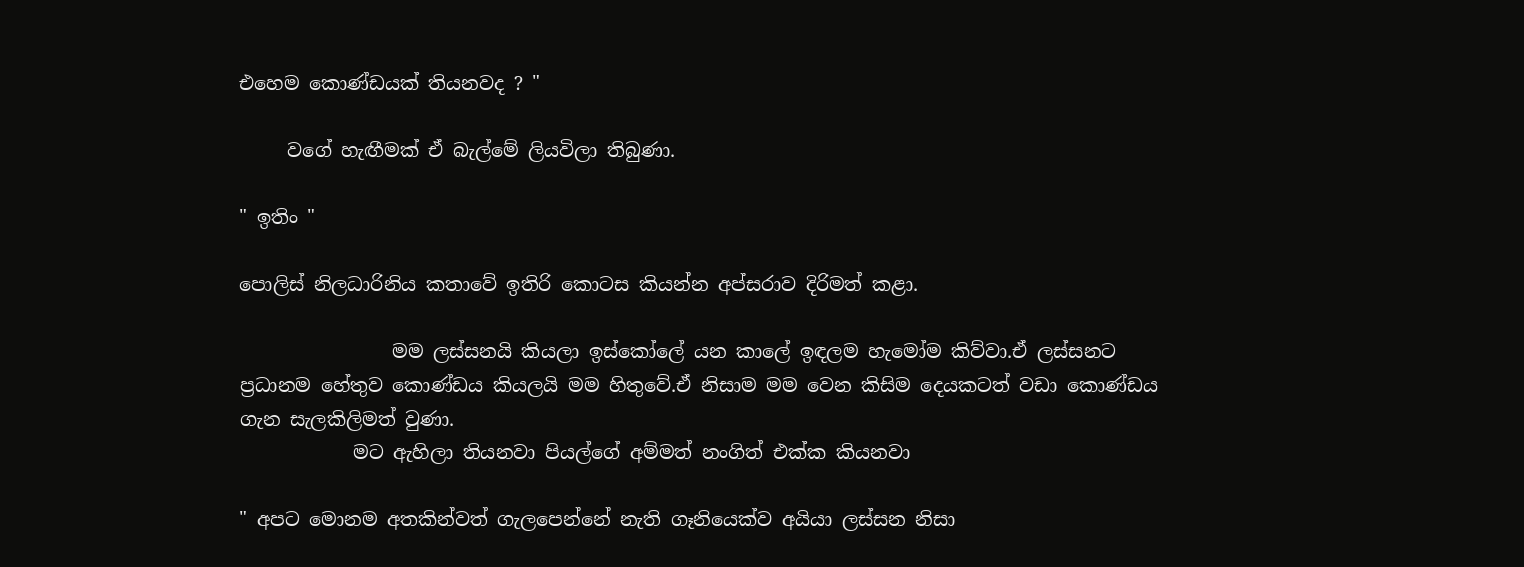එහෙම කොණ්ඩයක් තියනවද ? "

     වගේ හැඟීමක් ඒ බැල්මේ ලියවිලා තිබුණා.

" ඉතිං "

පොලිස් නිලධාරිනිය කතාවේ ඉතිරි කොටස කියන්න අප්සරාව දිරිමත් කළා.

                මම ලස්සනයි කියලා ඉස්කෝලේ යන කාලේ ඉඳලම හැමෝම කිව්වා.ඒ ලස්සනට ප්‍රධානම හේතුව කොණ්ඩය කියලයි මම හිතුවේ.ඒ නිසාම මම වෙන කිසිම දෙයකටත් වඩා කොණ්ඩය ගැන සැලකිලිමත් වුණා.
            මට ඇහිලා තියනවා පියල්ගේ අම්මත් නංගිත් එක්ක කියනවා

" අපට මොනම අතකින්වත් ගැලපෙන්නේ නැති ගෑනියෙක්ව අයියා ලස්සන නිසා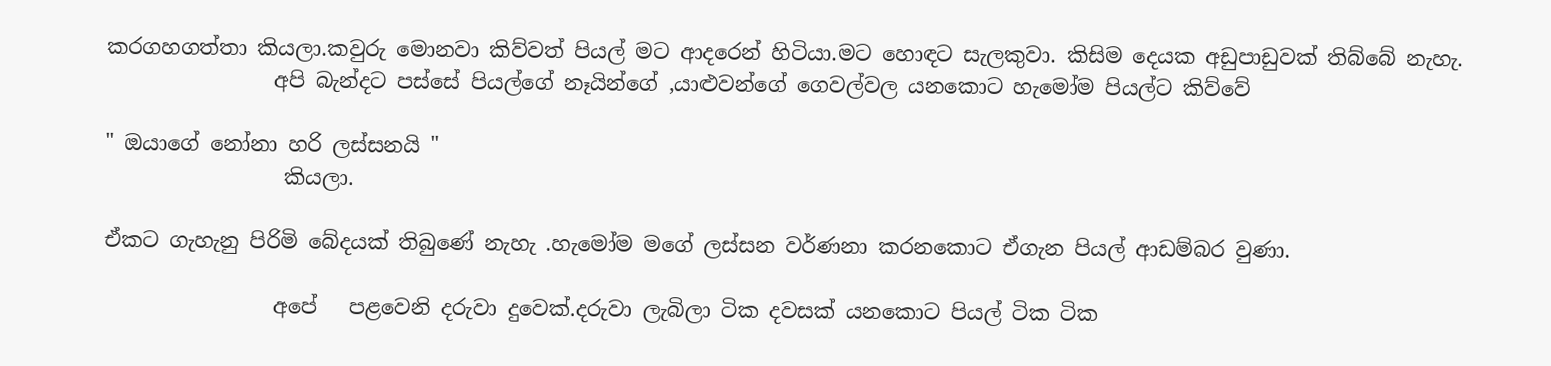කරගහගත්තා කියලා.කවුරු මොනවා කිව්වත් පියල් මට ආදරෙන් හිටියා.මට හොඳට සැලකුවා. කිසිම දෙයක අඩුපාඩුවක් තිබ්බේ නැහැ.
                අපි බැන්දට පස්සේ පියල්ගේ නෑයින්ගේ ,යාළුවන්ගේ ගෙවල්වල යනකොට හැමෝම පියල්ට කිව්වේ

" ඔයාගේ නෝනා හරි ලස්සනයි "
                 කියලා.

ඒකට ගැහැනු පිරිමි බේදයක් තිබුණේ නැහැ .හැමෝම මගේ ලස්සන වර්ණනා කරනකොට ඒගැන පියල් ආඩම්බර වුණා.

                අපේ   පළවෙනි දරුවා දුවෙක්.දරුවා ලැබිලා ටික දවසක් යනකොට පියල් ටික ටික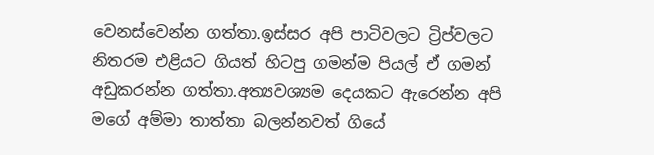වෙනස්වෙන්න ගත්තා.ඉස්සර අපි පාටිවලට ට්‍රිප්වලට නිතරම එළියට ගියත් හිටපු ගමන්ම පියල් ඒ ගමන් අඩුකරන්න ගත්තා.අත්‍යවශ්‍යම දෙයකට ඇරෙන්න අපි මගේ අම්මා තාත්තා බලන්නවත් ගියේ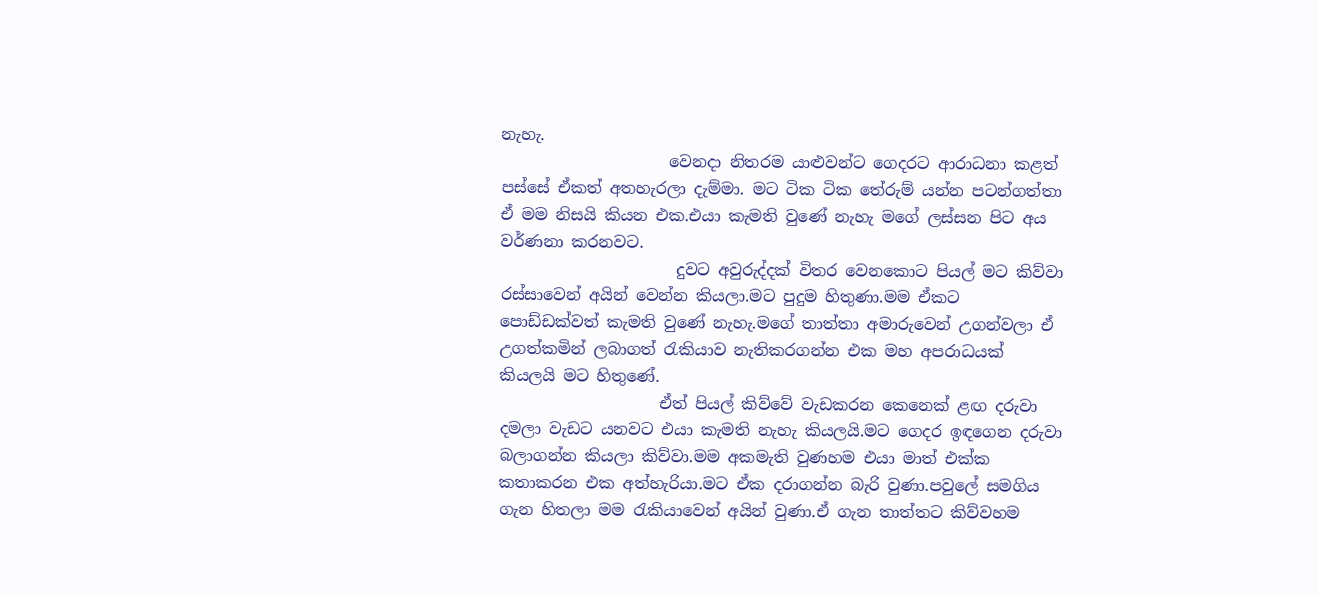නැහැ.
                     වෙනදා නිතරම යාළුවන්ට ගෙදරට ආරාධනා කළත් පස්සේ ඒකත් අතහැරලා දැම්මා. මට ටික ටික තේරුම් යන්න පටන්ගත්තා ඒ මම නිසයි කියන එක.එයා කැමති වුණේ නැහැ මගේ ලස්සන පිට අය වර්ණනා කරනවට.
                      දුවට අවුරුද්දක් විතර වෙනකොට පියල් මට කිව්වා රස්සාවෙන් අයින් වෙන්න කියලා.මට පුදුම හිතුණා.මම ඒකට පොඩ්ඩක්වත් කැමති වුණේ නැහැ.මගේ තාත්තා අමාරුවෙන් උගන්වලා ඒ උගත්කමින් ලබාගත් රැකියාව නැතිකරගන්න එක මහ අපරාධයක් කියලයි මට හිතුණේ.
                    ඒත් පියල් කිව්වේ වැඩකරන කෙනෙක් ළඟ දරුවා දමලා වැඩට යනවට එයා කැමති නැහැ කියලයි.මට ගෙදර ඉඳගෙන දරුවා බලාගන්න කියලා කිව්වා.මම අකමැති වුණහම එයා මාත් එක්ක කතාකරන එක අත්හැරියා.මට ඒක දරාගන්න බැරි වුණා.පවුලේ සමගිය ගැන හිතලා මම රැකියාවෙන් අයින් වුණා.ඒ ගැන තාත්තට කිව්වහම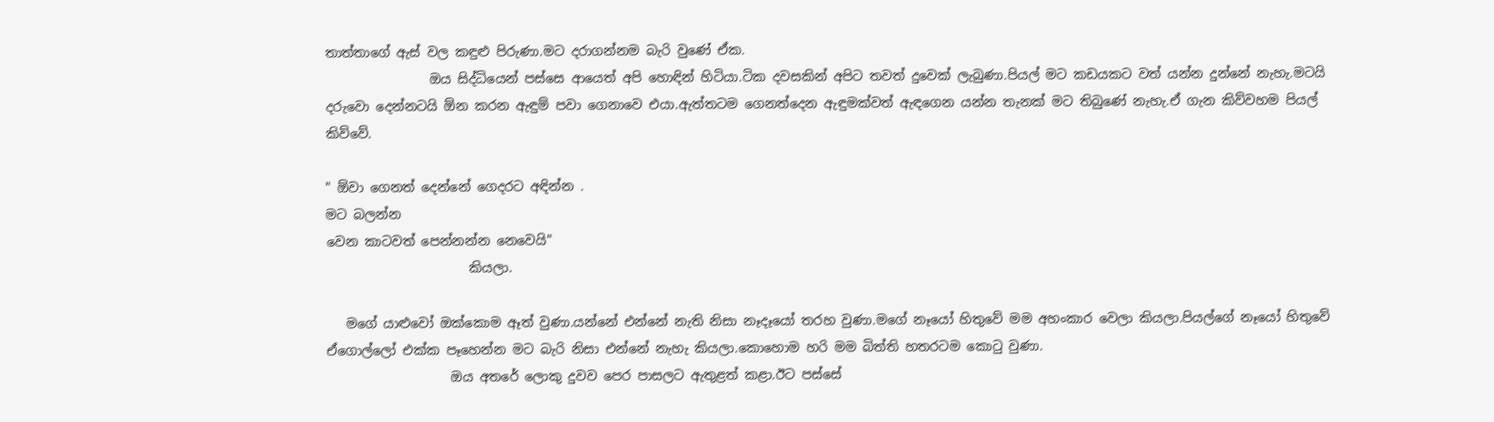තාත්තාගේ ඇස් වල කඳුළු පිරුණා.මට දරාගන්නම බැරි වුණේ ඒක.
                ඔය සිද්ධියෙන් පස්සෙ ආයෙත් අපි හොඳින් හිටියා.ටික දවසකින් අපිට තවත් දුවෙක් ලැබුණා.පියල් මට කඩයකට වත් යන්න දුන්නේ නැහැ.මටයි දරුවො දෙන්නටයි ඕන කරන ඇඳුම් පවා ගෙනාවෙ එයා.ඇත්තටම ගෙනත්දෙන ඇඳුමක්වත් ඇඳගෙන යන්න තැනක් මට තිබුණේ නැහැ.ඒ ගැන කිව්වහම පියල් කිව්වේ.

" ඕවා ගෙනත් දෙන්නේ ගෙදරට අඳින්න .
මට බලන්න
වෙන කාටවත් පෙන්නන්න නෙවෙයි"
                      කියලා.

   මගේ යාළුවෝ ඔක්කොම ඈත් වුණා.යන්නේ එන්නේ නැති නිසා නෑදෑයෝ තරහ වුණා.මගේ නෑයෝ හිතුවේ මම අහංකාර වෙලා කියලා.පියල්ගේ නෑයෝ හිතුවේ ඒගොල්ලෝ එක්ක පෑහෙන්න මට බැරි නිසා එන්නේ නැහැ කියලා.කොහොම හරි මම බිත්ති හතරටම කොටු වුණා.
                   ඔය අතරේ ලොකු දුවව පෙර පාසලට ඇතුළත් කළා.ඊට පස්සේ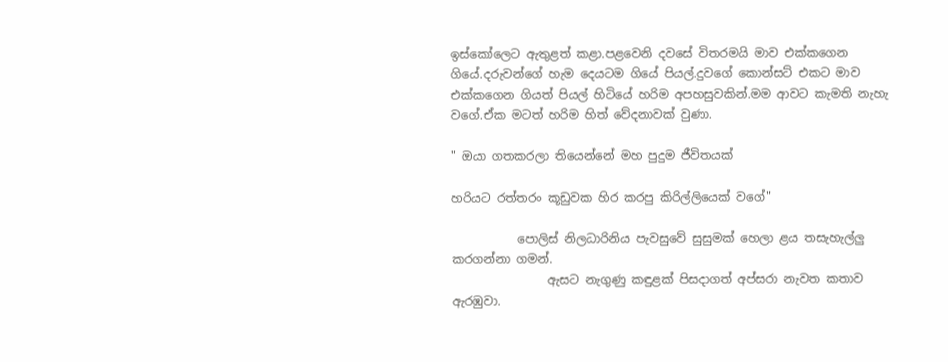ඉස්කෝලෙට ඇතුළත් කළා.පළවෙනි දවසේ විතරමයි මාව එක්කගෙන ගියේ.දරුවන්ගේ හැම දෙයටම ගියේ පියල්.දුවගේ කොන්සට් එකට මාව එක්කගෙන ගියත් පියල් හිටියේ හරිම අපහසුවකින්.මම ආවට කැමති නැහැ වගේ.ඒක මටත් හරිම හිත් වේදනාවක් වුණා.

" ඔයා ගතකරලා තියෙන්නේ මහ පුදුම ජීවිතයක්

හරියට රත්තරං කූඩුවක හිර කරපු කිරිල්ලියෙක් වගේ"

           පොලිස් නිලධාරිනිය පැවසුවේ සුසුමක් හෙලා ළය තසැහැල්ලු කරගන්නා ගමන්.
                ඇසට නැගුණු කඳුළක් පිසදාගත් අප්සරා නැවත කතාව ඇරඹුවා.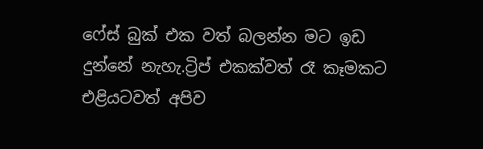ෆේස් බුක් එක වත් බලන්න මට ඉඩ දුන්නේ නැහැ.ට්‍රිප් එකක්වත් රෑ කෑමකට එළියටවත් අපිව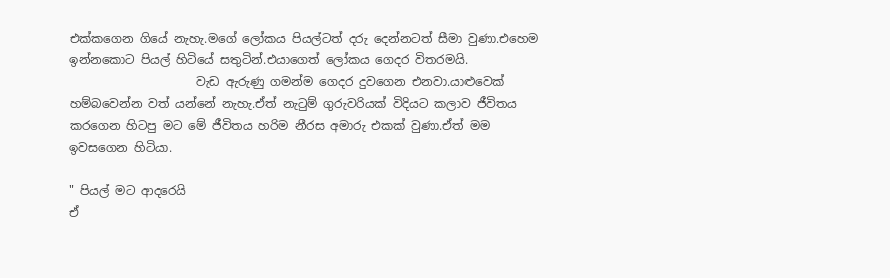එක්කගෙන ගියේ නැහැ.මගේ ලෝකය පියල්ටත් දරු දෙන්නටත් සීමා වුණා.එහෙම ඉන්නකොට පියල් හිටියේ සතුටින්.එයාගෙත් ලෝකය ගෙදර විතරමයි.
                     වැඩ ඇරුණු ගමන්ම ගෙදර දුවගෙන එනවා.යාළුවෙක් හම්බවෙන්න වත් යන්නේ නැහැ.ඒත් නැටුම් ගුරුවරියක් විදියට කලාව ජීවිතය කරගෙන හිටපු මට මේ ජීවිතය හරිම නීරස අමාරු එකක් වුණා.ඒත් මම ඉවසගෙන හිටියා.

" පියල් මට ආදරෙයි
ඒ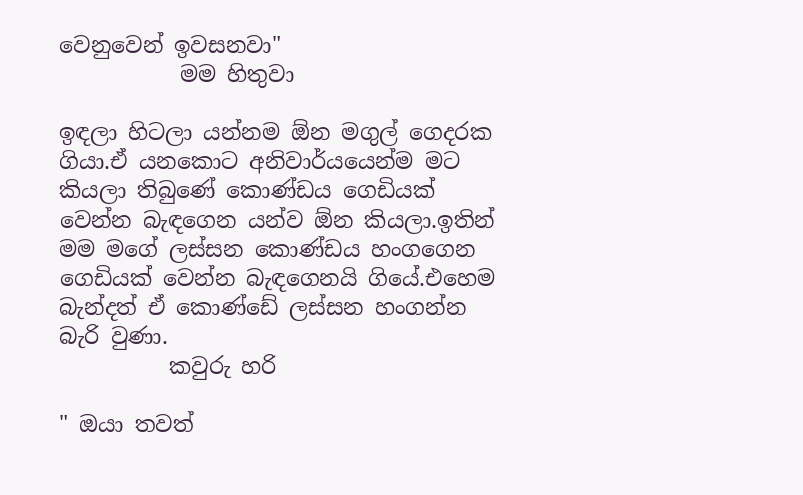වෙනුවෙන් ඉවසනවා"
           මම හිතුවා

ඉඳලා හිටලා යන්නම ඕන මගුල් ගෙදරක ගියා.ඒ යනකොට අනිවාර්යයෙන්ම මට  කියලා තිබුණේ කොණ්ඩය ගෙඩියක් වෙන්න බැඳගෙන යන්ව ඕන කියලා.ඉතින් මම මගේ ලස්සන කොණ්ඩය හංගගෙන ගෙඩියක් වෙන්න බැඳගෙනයි ගියේ.එහෙම බැන්දත් ඒ කොණ්ඩේ ලස්සන හංගන්න බැරි වුණා.
          කවුරු හරි

" ඔයා තවත්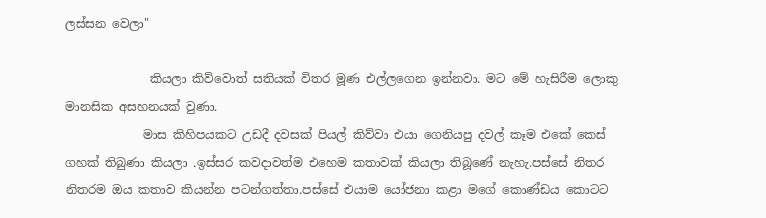ලස්සන වෙලා"

              කියලා කිව්වොත් සතියක් විතර මූණ එල්ලගෙන ඉන්නවා. මට මේ හැසිරීම ලොකු මානසික අසහනයක් වුණා.
             මාස කිහිපයකට උඩදී දවසක් පියල් කිව්වා එයා ගෙනියපු දවල් කෑම එකේ කෙස් ගහක් තිබුණා කියලා .ඉස්සර කවදාවත්ම එහෙම කතාවක් කියලා තිබූණේ නැහැ.පස්සේ නිතර නිතරම ඔය කතාව කියන්න පටන්ගත්තා.පස්සේ එයාම යෝජනා කළා මගේ කොණ්ඩය කොටට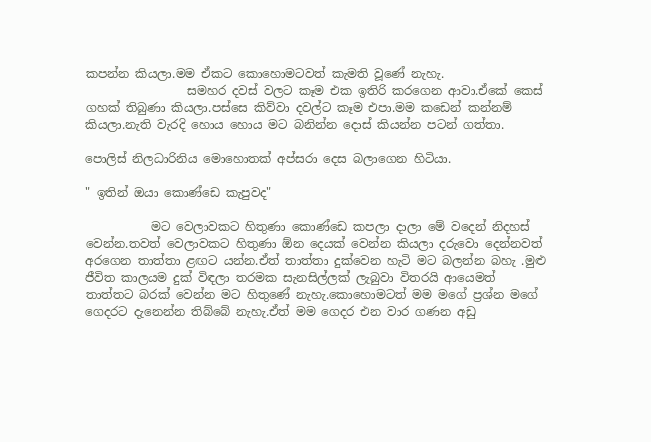කපන්න කියලා.මම ඒකට කොහොමටවත් කැමති වූණේ නැහැ.
                 සමහර දවස් වලට කෑම එක ඉතිරි කරගෙන ආවා.ඒකේ කෙස් ගහක් තිබුණා කියලා.පස්සෙ කිව්වා දවල්ට කෑම එපා.මම කඩෙන් කන්නම් කියලා.නැති වැරදි හොය හොය මට බනින්න දොස් කියන්න පටන් ගත්තා.

පොලිස් නිලධාරිනිය මොහොතක් අප්සරා දෙස බලාගෙන හිටියා.

" ඉතින් ඔයා කොණ්ඩෙ කැපුවද"

           මට වෙලාවකට හිතුණා කොණ්ඩෙ කපලා දාලා මේ වදෙන් නිදහස් වෙන්න.තවත් වෙලාවකට හිතුණා ඕන දෙයක් වෙන්න කියලා දරුවො දෙන්නවත් අරගෙන තාත්තා ළඟට යන්න.ඒත් තාත්තා දුක්වෙන හැටි මට බලන්න බහැ .මුළු ජීවිත කාලයම දුක් විඳලා තරමක සැනසිල්ලක් ලැබුවා විතරයි ආයෙමත් තාත්තට බරක් වෙන්න මට හිතුණේ නැහැ.කොහොමටත් මම මගේ ප්‍රශ්න මගේ ගෙදරට දැනෙන්න තිබ්බේ නැහැ.ඒත් මම ගෙදර එන වාර ගණන අඩු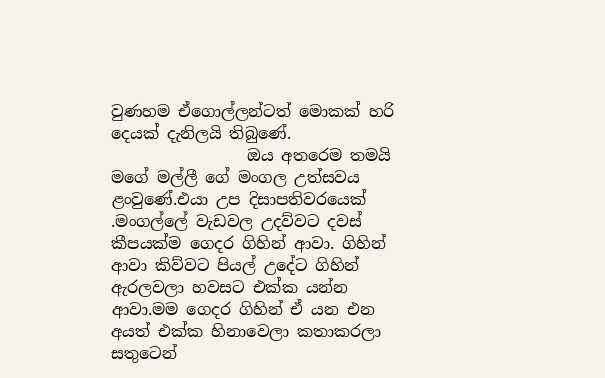වුණහම ඒගොල්ලන්ටත් මොකක් හරි දෙයක් දැනිලයි තිබුණේ.
                 ඔය අතරෙම තමයි මගේ මල්ලී ගේ මංගල උත්සවය ළංවුණේ.එයා උප දිසාපතිවරයෙක් .මංගල්ලේ වැඩවල උදව්වට දවස් කීපයක්ම ගෙදර ගිහින් ආවා. ගිහින් ආවා කිව්වට පියල් උදේට ගිහින් ඇරලවලා හවසට එක්ක යන්න ආවා.මම ගෙදර ගිහින් ඒ යන එන අයත් එක්ක හිනාවෙලා කතාකරලා සතුටෙන්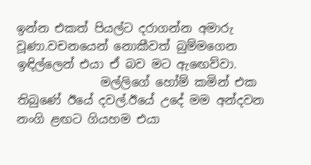ඉන්න එකත් පියල්ට දරාගන්න අමාරු වූණා.වචනයෙන් නොකීවත් බුම්මගෙන ඉඳිල්ලෙන් එයා ඒ බව මට ඇඟෙව්වා.
              මල්ලිගේ හෝම් කමින් එක තිබුණේ ඊයේ දවල්.ඊයේ උදේ මම අන්දවන නංගි ළඟට ගියහම එයා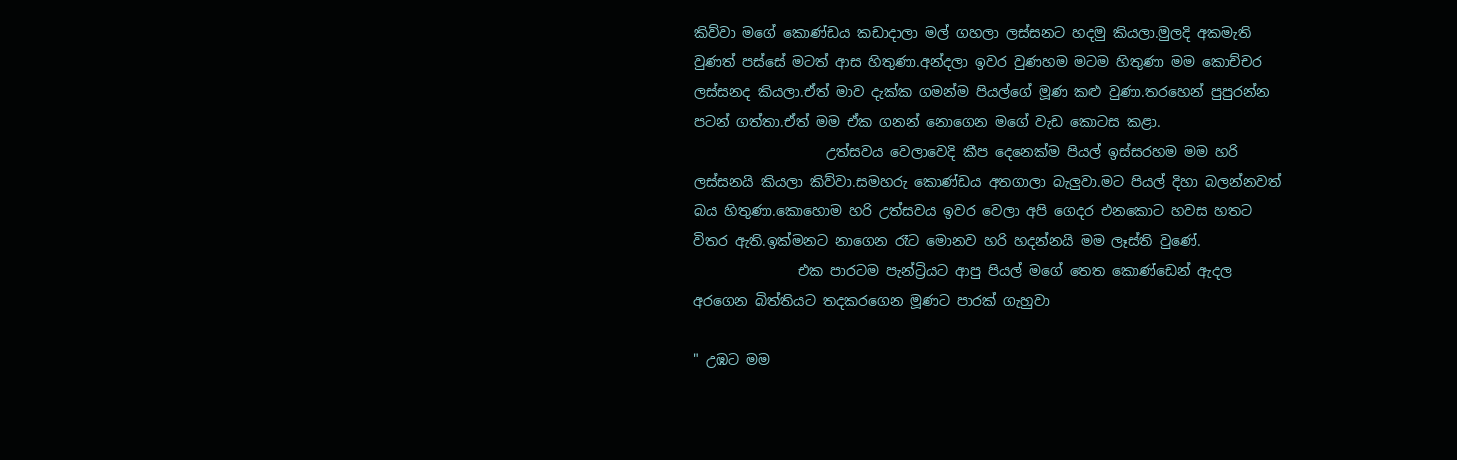කිව්වා මගේ කොණ්ඩය කඩාදාලා මල් ගහලා ලස්සනට හදමු කියලා.මුලදි අකමැති වුණත් පස්සේ මටත් ආස හිතුණා.අන්දලා ඉවර වුණහම මටම හිතුණා මම කොච්චර ලස්සනද කියලා.ඒත් මාව දැක්ක ගමන්ම පියල්ගේ මූණ කළු වුණා.තරහෙන් පුපුරන්න පටන් ගත්තා.ඒත් මම ඒක ගනන් නොගෙන මගේ වැඩ කොටස කළා.
                   උත්සවය වෙලාවෙදි කීප දෙනෙක්ම පියල් ඉස්සරහම මම හරි ලස්සනයි කියලා කිව්වා.සමහරු කොණ්ඩය අතගාලා බැලුවා.මට පියල් දිහා බලන්නවත් බය හිතුණා.කොහොම හරි උත්සවය ඉවර වෙලා අපි ගෙදර එනකොට හවස හතට විතර ඇති.ඉක්මනට නාගෙන රෑට මොනව හරි හදන්නයි මම ලෑස්ති වුණේ.
               එක පාරටම පැන්ට්‍රියට ආපු පියල් මගේ තෙත කොණ්ඩෙන් ඇදල අරගෙන බිත්තියට තදකරගෙන මූණට පාරක් ගැහුවා

" උඹට මම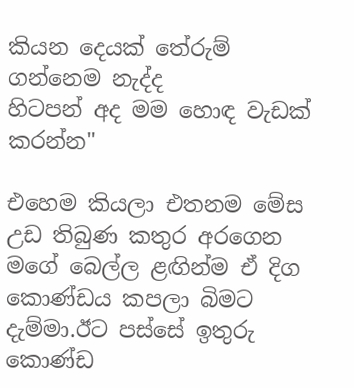කියන දෙයක් තේරුම් ගන්නෙම නැද්ද
හිටපන් අද මම හොඳ වැඩක් කරන්න"

එහෙම කියලා එතනම මේස උඩ තිබුණ කතුර අරගෙන මගේ බෙල්ල ළඟින්ම ඒ දිග කොණ්ඩය කපලා බිමට දැම්මා.ඊට පස්සේ ඉතුරු කොණ්ඩ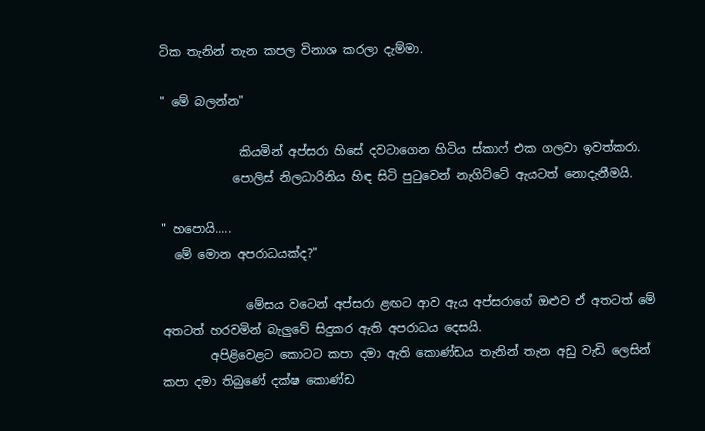ටික තැනින් තැන කපල විනාශ කරලා දැම්මා.

" මේ බලන්න"

             කියමින් අප්සරා හිසේ දවටාගෙන හිටිය ස්කාෆ් එක ගලවා ඉවත්කරා.
            පොලිස් නිලධාරිනිය හිඳ සිටි පුටුවෙන් නැගිට්ටේ ඇයටත් නොදැනීමයි.

" හපොයි.....
  මේ මොන අපරාධයක්ද?"

              මේසය වටෙන් අප්සරා ළඟට ආව ඇය අප්සරාගේ ඔළුව ඒ අතටත් මේ අතටත් හරවමින් බැලුවේ සිදුකර ඇති අපරාධය දෙසයි.
        අපිළිවෙළට කොටට කපා දමා ඇති කොණ්ඩය තැනින් තැන අඩු වැඩි ලෙසින් කපා දමා තිබුණේ දක්ෂ කොණ්ඩ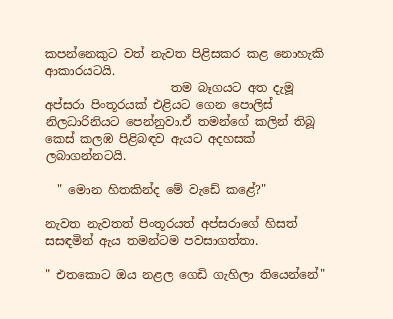කපන්නෙකුට වත් නැවත පිළිසකර කළ නොහැකි ආකාරයටයි.
                     තම බෑගයට අත දැමූ අප්සරා පිංතූරයක් එළියට ගෙන පොලිස් නිලධාරිනියට පෙන්නුවා.ඒ තමන්ගේ කලින් තිබූ කෙස් කලඹ පිළිබඳව ඇයට අදහසක් ලබාගන්නටයි.

  " මොන හිතකින්ද මේ වැඩේ කළේ?"

නැවත නැවතත් පිංතූරයත් අප්සරාගේ හිසත් සසඳමින් ඇය තමන්ටම පවසාගත්තා.

" එතකොට ඔය නළල ගෙඩි ගැහිලා තියෙන්නේ"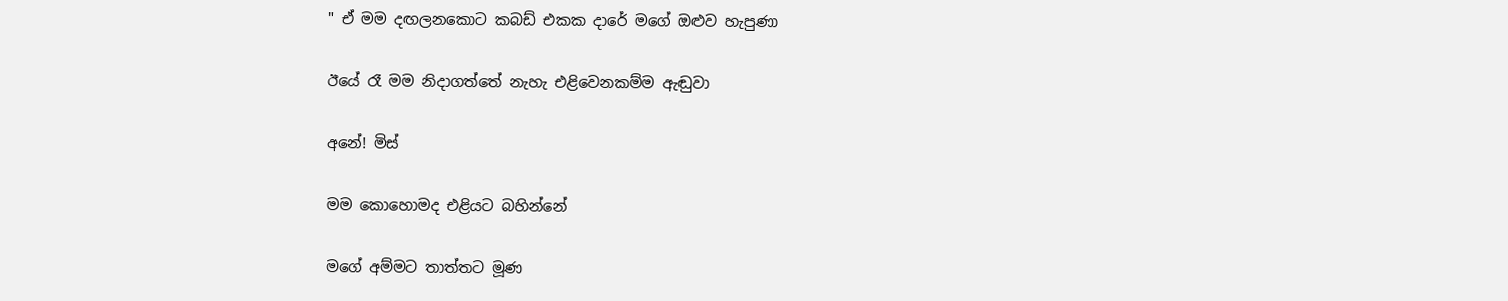" ඒ මම දඟලනකොට කබඩ් එකක දාරේ මගේ ඔළුව හැපුණා

ඊයේ රෑ මම නිදාගත්තේ නැහැ එළිවෙනකම්ම ඇඬුවා

අනේ! මිස්

මම කොහොමද එළියට බහින්නේ

මගේ අම්මට තාත්තට මූණ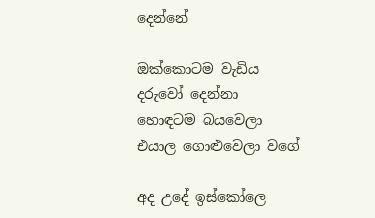දෙන්නේ

ඔක්කොටම වැඩිය දරුවෝ දෙන්නා හොඳටම බයවෙලා
එයාල ගොළුවෙලා වගේ

අද උදේ ඉස්කෝලෙ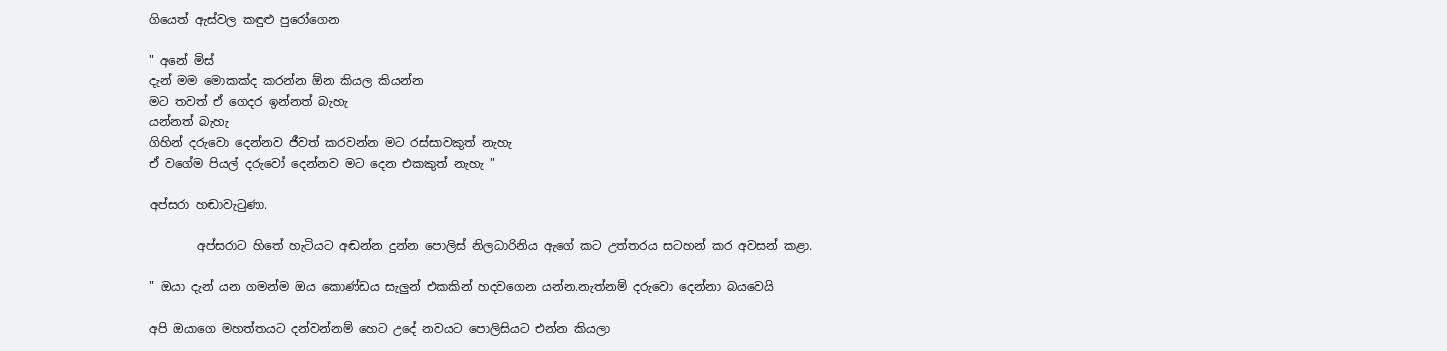ගියෙත් ඇස්වල කඳුළු පුරෝගෙන

" අනේ මිස්
දැන් මම මොකක්ද කරන්න ඕන කියල කියන්න
මට තවත් ඒ ගෙදර ඉන්නත් බැහැ
යන්නත් බැහැ
ගිහින් දරුවො දෙන්නව ජීවත් කරවන්න මට රස්සාවකුත් නැහැ
ඒ වගේම පියල් දරුවෝ දෙන්නව මට දෙන එකකුත් නැහැ "

අප්සරා හඬාවැටුණා.

        අප්සරාට හිතේ හැටියට අඬන්න දුන්න පොලිස් නිලධාරිනිය ඇගේ කට උත්තරය සටහන් කර අවසන් කළා.

" ඔයා දැන් යන ගමන්ම ඔය කොණ්ඩය සැලුන් එකකින් හදවගෙන යන්න.නැත්නම් දරුවො දෙන්නා බයවෙයි

අපි ඔයාගෙ මහත්තයට දන්වන්නම් හෙට උදේ නවයට පොලිසියට එන්න කියලා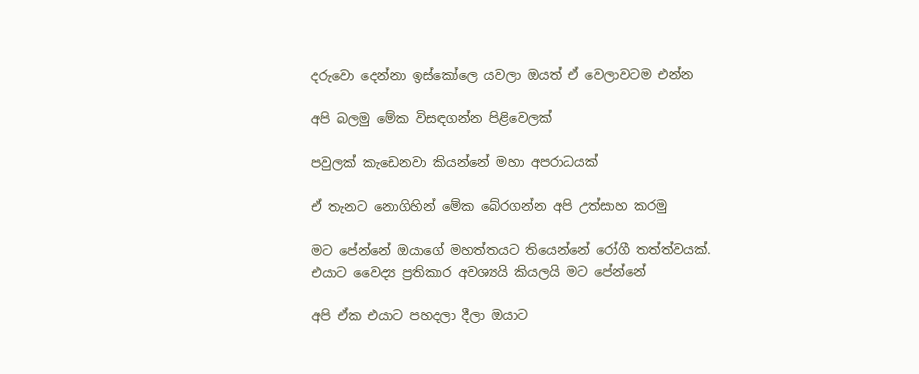දරුවො දෙන්නා ඉස්කෝලෙ යවලා ඔයත් ඒ වෙලාවටම එන්න

අපි බලමු මේක විසඳගන්න පිළිවෙලක්

පවුලක් කැඩෙනවා කියන්නේ මහා අපරාධයක්

ඒ තැනට නොගිහින් මේක බේරගන්න අපි උත්සාහ කරමු

මට පේන්නේ ඔයාගේ මහත්තයට තියෙන්නේ රෝගී තත්ත්වයක්.
එයාට වෛද්‍ය ප්‍රතිකාර අවශ්‍යයි කියලයි මට පේන්නේ

අපි ඒක එයාට පහදලා දීලා ඔයාට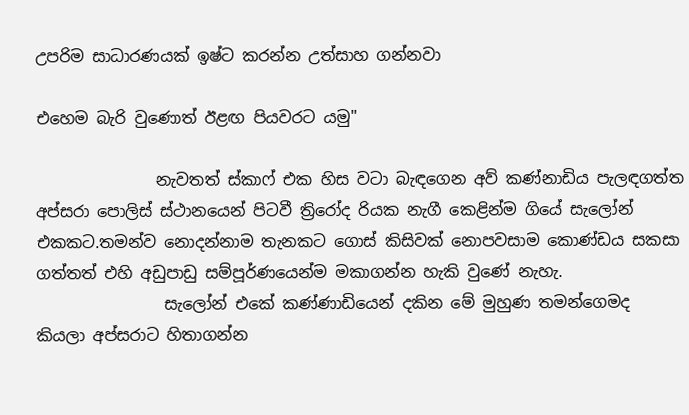උපරිම සාධාරණයක් ඉෂ්ට කරන්න උත්සාහ ගන්නවා

එහෙම බැරි වුණොත් ඊළඟ පියවරට යමු"

               නැවතත් ස්කාෆ් එක හිස වටා බැඳගෙන අව් කණ්නාඩිය පැලඳගත්ත අප්සරා පොලිස් ස්ථානයෙන් පිටවී ත්‍රිරෝද රියක නැගී කෙළින්ම ගියේ සැලෝන් එකකට.තමන්ව නොදන්නාම තැනකට ගොස් කිසිවක් නොපවසාම කොණ්ඩය සකසා ගත්තත් එහි අඩුපාඩු සම්පූර්ණයෙන්ම මකාගන්න හැකි වුණේ නැහැ.
                සැලෝන් එකේ කණ්ණාඩියෙන් දකින මේ මුහුණ තමන්ගෙමද කියලා අප්සරාට හිතාගන්න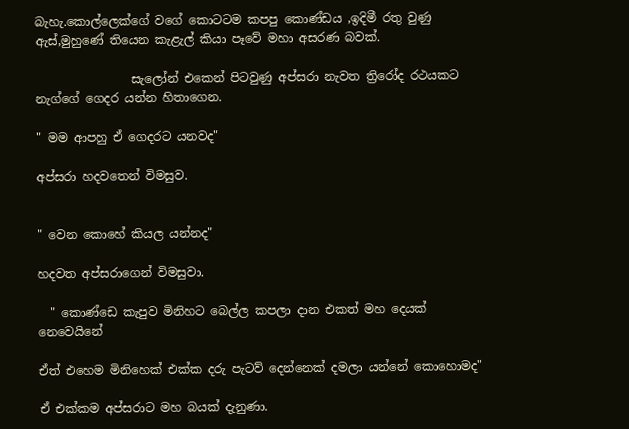බැහැ.කොල්ලෙක්ගේ වගේ කොටටම කපපු කොණ්ඩය ,ඉදිමී රතු වුණු ඇස්,මුහුණේ තියෙන කැළැල් කියා පෑවේ මහා අසරණ බවක්.

                සැලෝන් එකෙන් පිටවුණු අප්සරා නැවත ත්‍රිරෝද රථයකට නැග්ගේ ගෙදර යන්න හිතාගෙන.

" මම ආපහු ඒ ගෙදරට යනවද"

අප්සරා හදවතෙන් විමසුව.


" වෙන කොහේ කියල යන්නද"

හදවත අප්සරාගෙන් විමසුවා.

  " කොණ්ඩෙ කැපුව මිනිහට බෙල්ල කපලා දාන එකත් මහ දෙයක් නෙවෙයිනේ

ඒත් එහෙම මිනිහෙක් එක්ක දරු පැටව් දෙන්නෙක් දමලා යන්නේ කොහොමද"

ඒ එක්කම අප්සරාට මහ බයක් දැනුණා.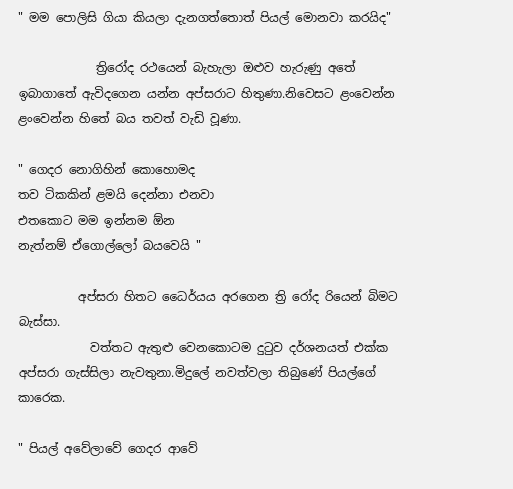" මම පොලිසි ගියා කියලා දැනගත්තොත් පියල් මොනවා කරයිද"

             ත්‍රිරෝද රථයෙන් බැහැලා ඔළුව හැරුණු අතේ ඉබාගාතේ ඇවිදගෙන යන්න අප්සරාට හිතුණා.නිවෙසට ළංවෙන්න ළංවෙන්න හිතේ බය තවත් වැඩි වූණා.

" ගෙදර නොගිහින් කොහොමද
තව ටිකකින් ළමයි දෙන්නා එනවා
එතකොට මම ඉන්නම ඕන
නැත්නම් ඒගොල්ලෝ බයවෙයි "

          අප්සරා හිතට ධෛර්යය අරගෙන ත්‍රි රෝද රියෙන් බිමට බැස්සා.
            වත්තට ඇතුළු වෙනකොටම දුටුව දර්ශනයත් එක්ක අප්සරා ගැස්සිලා නැවතුනා.මිදුලේ නවත්වලා තිබුණේ පියල්ගේ කාරෙක.

" පියල් අවේලාවේ ගෙදර ආවේ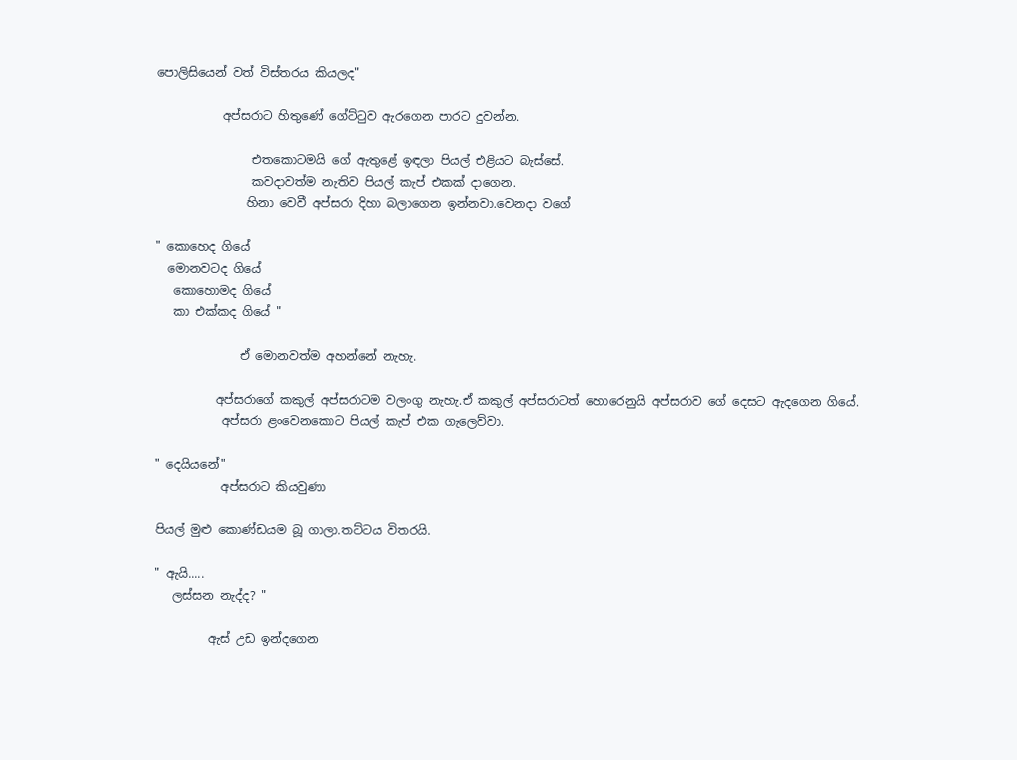පොලිසියෙන් වත් විස්තරය කියලද"

           අප්සරාට හිතුණේ ගේට්ටුව ඇරගෙන පාරට දුවන්න.

                එතකොටමයි ගේ ඇතුළේ ඉඳලා පියල් එළියට බැස්සේ.
                කවදාවත්ම නැතිව පියල් කැප් එකක් දාගෙන.
               හිනා වෙවී අප්සරා දිහා බලාගෙන ඉන්නවා.වෙනදා වගේ

" කොහෙද ගියේ
  මොනවටද ගියේ
   කොහොමද ගියේ
   කා එක්කද ගියේ "

              ඒ මොනවත්ම අහන්නේ නැහැ.

          අප්සරාගේ කකුල් අප්සරාටම වලංගු නැහැ.ඒ කකුල් අප්සරාටත් හොරෙනුයි අප්සරාව ගේ දෙසට ඇදගෙන ගියේ.
           අප්සරා ළංවෙනකොට පියල් කැප් එක ගැලෙව්වා.

" දෙයියනේ"
           අප්සරාට කියවුණා

පියල් මුළු කොණ්ඩයම බූ ගාලා.තට්ටය විතරයි.

" ඇයි.....
   ලස්සන නැද්ද? "

         ඇස් උඩ ඉන්දගෙන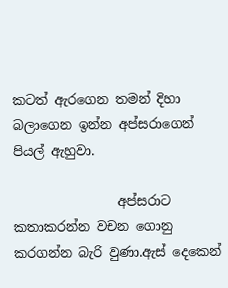කටත් ඇරගෙන තමන් දිහා බලාගෙන ඉන්න අප්සරාගෙන් පියල් ඇහුවා.

                අප්සරාට කතාකරන්න වචන ගොනු කරගන්න බැරි වුණා.ඇස් දෙකෙන්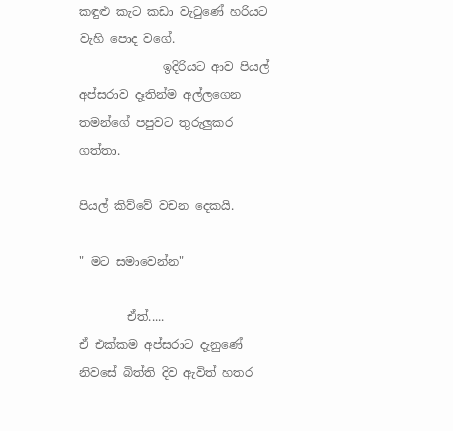කඳුළු කැට කඩා වැටුණේ හරියට වැහි පොද වගේ.
              ඉදිරියට ආව පියල් අප්සරාව දෑතින්ම අල්ලගෙන තමන්ගේ පපුවට තුරුලුකර ගත්තා.

පියල් කිව්වේ වචන දෙකයි.

" මට සමාවෙන්න"

        ඒත්.....
ඒ එක්කම අප්සරාට දැනුණේ නිවසේ බිත්ති දිව ඇවිත් හතර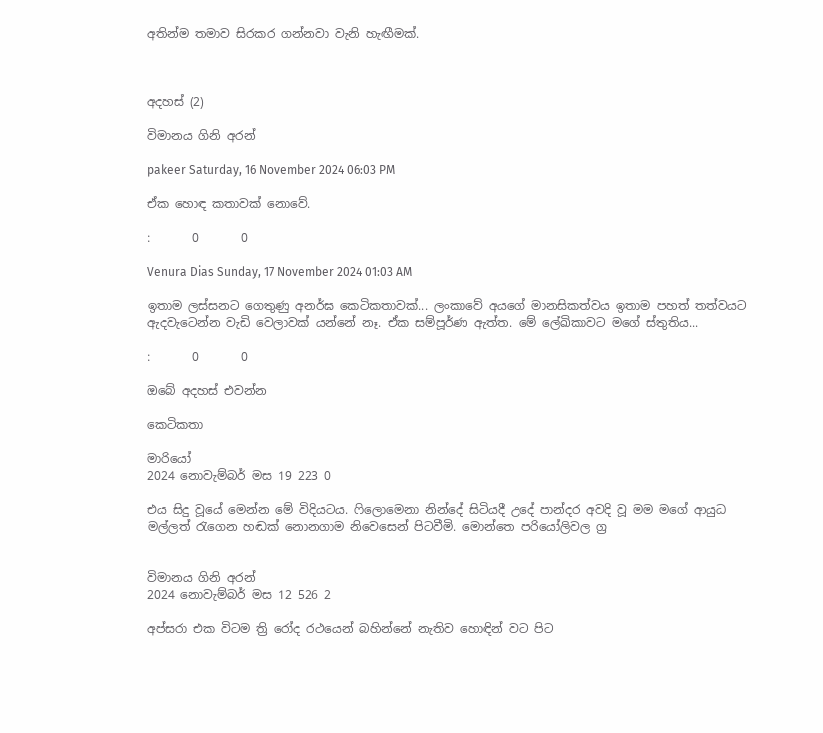අතින්ම තමාව සිරකර ගන්නවා වැනි හැඟීමක්.



අදහස් (2)

විමානය ගිනි අරන්

pakeer Saturday, 16 November 2024 06:03 PM

ඒක හොඳ කතාවක් නොවේ.

:       0       0

Venura Dias Sunday, 17 November 2024 01:03 AM

ඉතාම ලස්සනට ගෙතුණු අනර්ඝ කෙටිකතාවක්... ලංකාවේ අයගේ මානසිකත්වය ඉතාම පහත් තත්වයට ඇදවැටෙන්න වැඩි වෙලාවක් යන්නේ නෑ. ඒක සම්පූර්ණ ඇත්ත. මේ ලේඛිකාවට මගේ ස්තුතිය...

:       0       0

ඔබේ අදහස් එවන්න

කෙටිකතා

මාරියෝ
2024 නොවැම්බර් මස 19 223 0

එය සිදු වූයේ මෙන්න මේ විදියටය. ෆිලොමෙනා නින්දේ සිටියදී උදේ පාන්දර අවදි වූ මම මගේ ආයුධ මල්ලත් රැගෙන හඬක් නොනගාම නිවෙසෙන් පිටවීමි. මොන්තෙ පරියෝලිවල ග්‍ර


විමානය ගිනි අරන්
2024 නොවැම්බර් මස 12 526 2

අප්සරා එක විටම ත්‍රි රෝද රථයෙන් බහින්නේ නැතිව හොඳින් වට පිට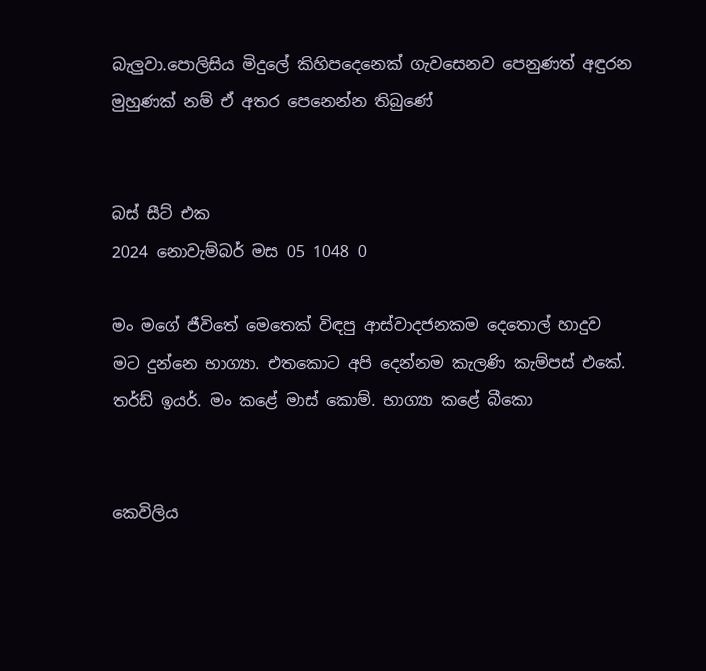බැලුවා.පොලිසිය මිදුලේ කිහිපදෙනෙක් ගැවසෙනව පෙනුණත් අඳුරන මුහුණක් නම් ඒ අතර පෙනෙන්න තිබුණේ


බස් සීට් එක
2024 නොවැම්බර් මස 05 1048 0

මං මගේ ජීවිතේ මෙතෙක් විඳපු ආස්වාදජනකම දෙතොල් හාදුව මට දුන්නෙ භාග්‍යා. එතකොට අපි දෙන්නම කැලණි කැම්පස් එකේ. තර්ඩ් ඉයර්. මං කළේ මාස් කොම්. භාග්‍යා කළේ බීකො


කෙවිලිය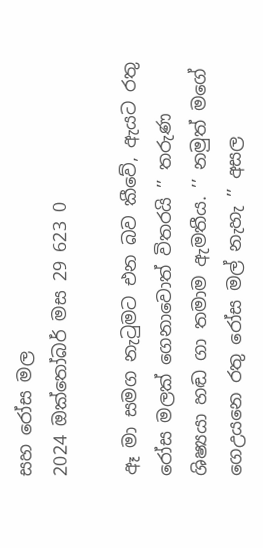සහ රෝස මල
2024 ඔක්තෝබර් මස 29 623 0

ඈ මා සමග නැටුමට එන බව කීවේ, ඇයට රතු රෝස මලක් ගෙනාවොත් විතරයි ’’ තරුණ ශිෂ්‍යයා හඬ ගා තමාම ඇමතීය. ’’ නමුත් මගේ ගෙඋයනෙ රතු රෝස මල් නැහැ ’’ අසල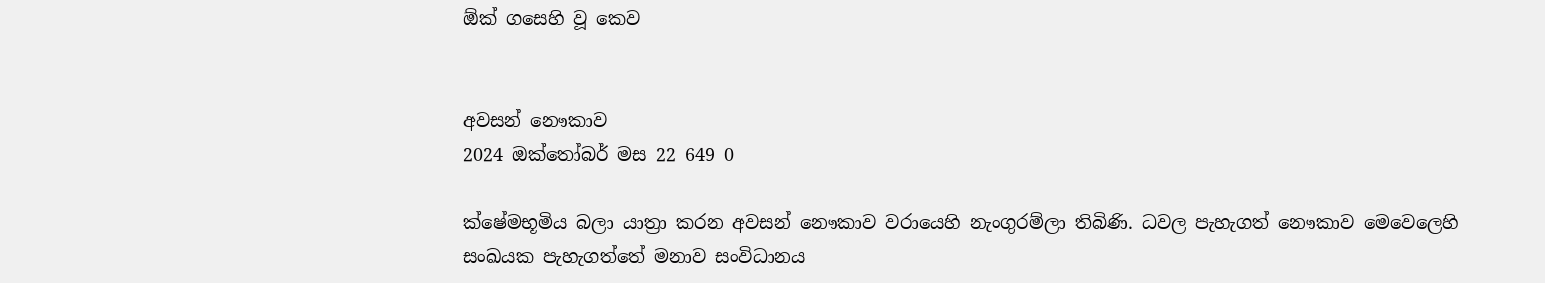ඕක් ගසෙහි වූ කෙව


අවසන් නෞකාව
2024 ඔක්තෝබර් මස 22 649 0

ක්ෂේමභූමිය බලා යාත්‍රා කරන අවසන් නෞකාව වරායෙහි නැංගුරම්ලා තිබිණි. ධවල පැහැගත් නෞකාව මෙවෙලෙහි සංඛයක පැහැගත්තේ මනාව සංවිධානය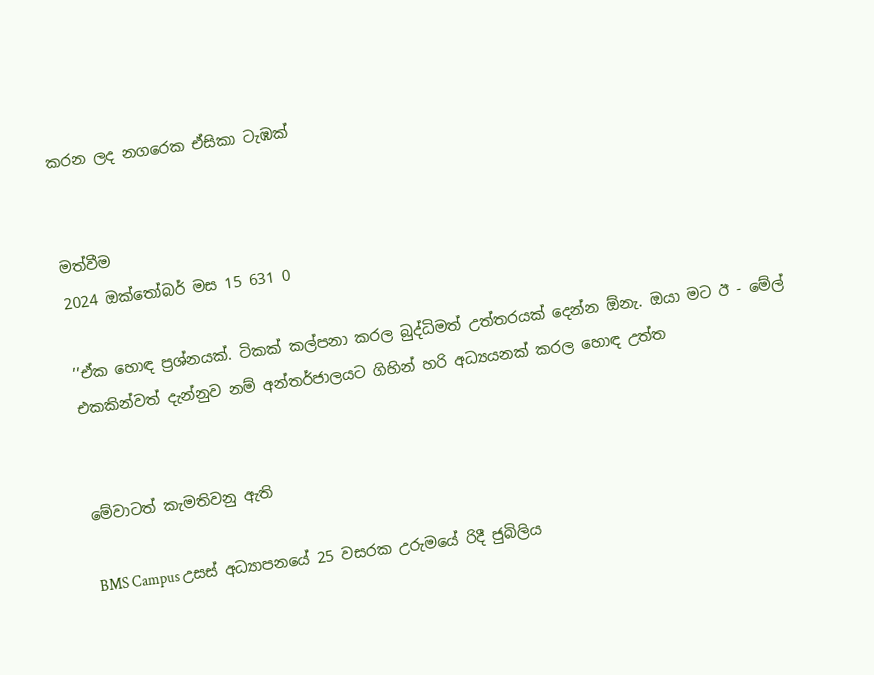කරන ලද නගරෙක ඒසිකා ටැඹක්


මත්වීම
2024 ඔක්තෝබර් මස 15 631 0

’’ඒක හොඳ ප්‍රශ්නයක්. ටිකක් කල්පනා කරල බුද්ධිමත් උත්තරයක් දෙන්න ඕනැ. ඔයා මට ඊ - මේල් එකකින්වත් දැන්නුව නම් අන්තර්ජාලයට ගිහින් හරි අධ්‍යයනක් කරල හොඳ උත්ත


මේවාටත් කැමතිවනු ඇති

BMS Campus උසස් අධ්‍යාපනයේ 25 වසරක උරුමයේ රිදී ජුබිලිය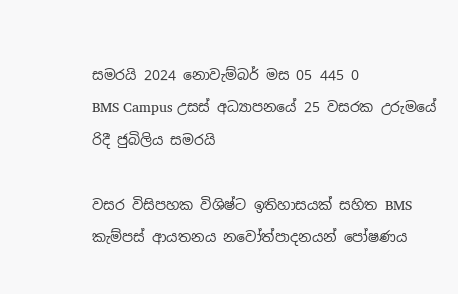සමරයි 2024 නොවැම්බර් මස 05 445 0
BMS Campus උසස් අධ්‍යාපනයේ 25 වසරක උරුමයේ රිදී ජුබිලිය සමරයි

වසර විසිපහක විශිෂ්ට ඉතිහාසයක් සහිත BMS කැම්පස් ආයතනය නවෝත්පාදනයන් පෝෂණය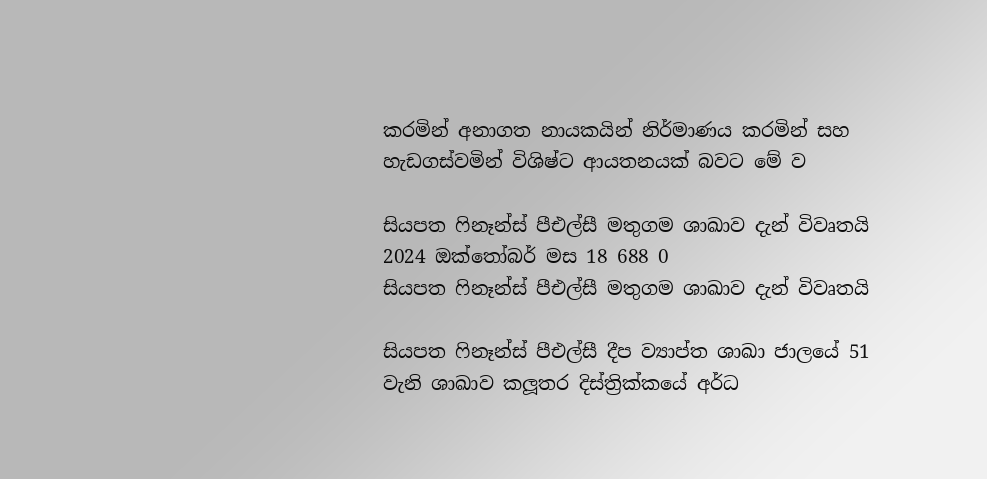කරමින් අනාගත නායකයින් නිර්මාණය කරමින් සහ හැඩගස්වමින් විශිෂ්ට ආයතනයක් බවට මේ ව

සියපත ෆිනෑන්ස් පීඑල්සී මතුගම ශාඛාව දැන් විවෘතයි 2024 ඔක්තෝබර් මස 18 688 0
සියපත ෆිනෑන්ස් පීඑල්සී මතුගම ශාඛාව දැන් විවෘතයි

සියපත ෆිනෑන්ස් පීඑල්සී දීප ව්‍යාප්ත ශාඛා ජාලයේ 51 වැනි ශාඛාව කලූතර දිස්ත්‍රික්කයේ අර්ධ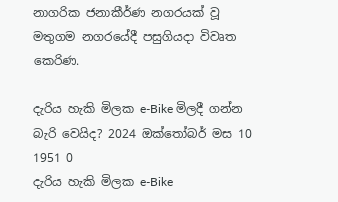නාගරික ජනාකීර්ණ නගරයක් වූ මතුගම නගරයේදී පසුගියදා විවෘත කෙරිණ.

දැරිය හැකි මිලක e-Bike මිලදී ගන්න බැරි වෙයිද? 2024 ඔක්තෝබර් මස 10 1951 0
දැරිය හැකි මිලක e-Bike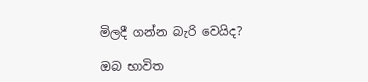මිලදී ගන්න බැරි වෙයිද?

ඔබ භාවිත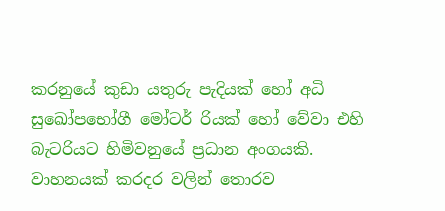කරනුයේ කුඩා යතුරු පැදියක් හෝ අධි සුඛෝපභෝගී මෝටර් රියක් හෝ වේවා එහි බැටරියට හිමිවනුයේ ප්‍රධාන අංගයකි. වාහනයක් කරදර වලින් තොරව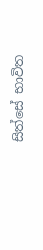සිත්සේ භාවිත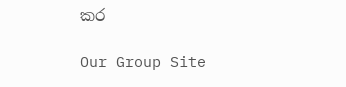කර

Our Group Site